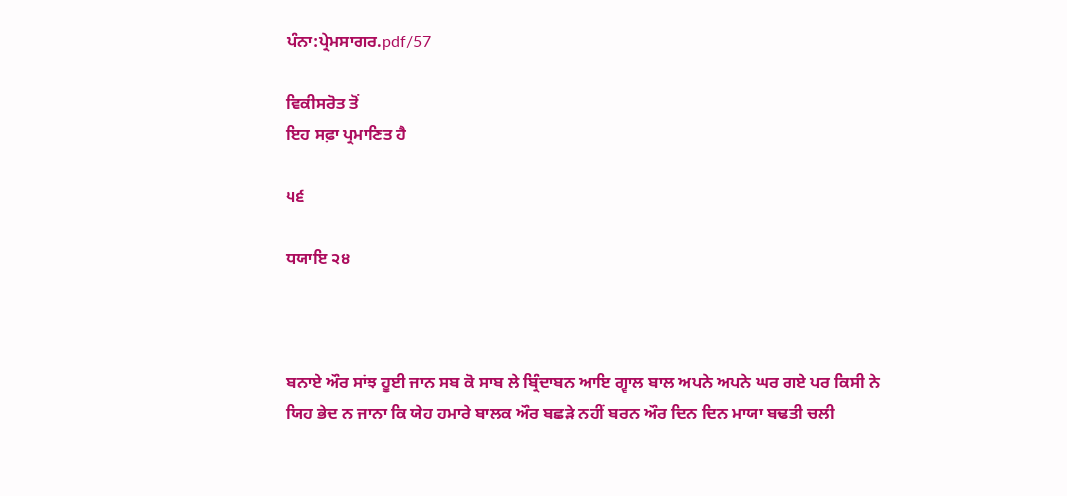ਪੰਨਾ:ਪ੍ਰੇਮਸਾਗਰ.pdf/57

ਵਿਕੀਸਰੋਤ ਤੋਂ
ਇਹ ਸਫ਼ਾ ਪ੍ਰਮਾਣਿਤ ਹੈ

੫੬

ਧਯਾਇ ੨੪



ਬਨਾਏ ਔਰ ਸਾਂਝ ਹੂਈ ਜਾਨ ਸਬ ਕੋ ਸਾਬ ਲੇ ਬ੍ਰਿੰਦਾਬਨ ਆਇ ਗ੍ਵਾਲ ਬਾਲ ਅਪਨੇ ਅਪਨੇ ਘਰ ਗਏ ਪਰ ਕਿਸੀ ਨੇ ਯਿਹ ਭੇਦ ਨ ਜਾਨਾ ਕਿ ਯੇਹ ਹਮਾਰੇ ਬਾਲਕ ਔਰ ਬਛੜੇ ਨਹੀਂ ਬਰਨ ਔਰ ਦਿਨ ਦਿਨ ਮਾਯਾ ਬਢਤੀ ਚਲੀ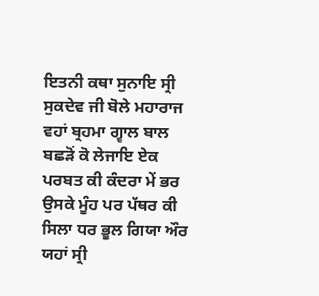ਇਤਨੀ ਕਥਾ ਸੁਨਾਇ ਸ੍ਰੀ ਸੁਕਦੇਵ ਜੀ ਬੋਲੇ ਮਹਾਰਾਜ ਵਹਾਂ ਬ੍ਰਹਮਾ ਗ੍ਵਾਲ ਬਾਲ ਬਛੜੋਂ ਕੋ ਲੇਜਾਇ ਏਕ ਪਰਬਤ ਕੀ ਕੰਦਰਾ ਮੇਂ ਭਰ ਉਸਕੇ ਮੂੰਹ ਪਰ ਪੱਥਰ ਕੀ ਸਿਲਾ ਧਰ ਭੂਲ ਗਿਯਾ ਔਰ ਯਹਾਂ ਸ੍ਰੀ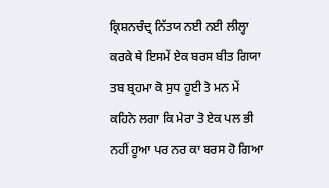ਕ੍ਰਿਸ਼ਨਚੰਦ੍ਰ ਨਿੱਤਯ ਨਈ ਨਈ ਲੀਲ੍ਹਾ ਕਰਕੇ ਥੇ ਇਸਮੇਂ ਏਕ ਬਰਸ ਬੀਤ ਗਿਯਾ ਤਬ ਬ੍ਰਹਮਾ ਕੋ ਸੁਧ ਹੂਈ ਤੋ ਮਨ ਮੇਂ ਕਹਿਨੇ ਲਗਾ ਕਿ ਮੇਰਾ ਤੋ ਏਕ ਪਲ ਭੀ ਨਹੀਂ ਹੂਆ ਪਰ ਨਰ ਕਾ ਬਰਸ ਹੋ ਗਿਆ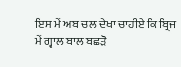ਇਸ ਮੇਂ ਅਬ ਚਲ ਦੇਖਾ ਚਾਹੀਏ ਕਿ ਬ੍ਰਿਜ ਮੇਂ ਗ੍ਵਾਲ ਬਾਲ ਬਛੜੋ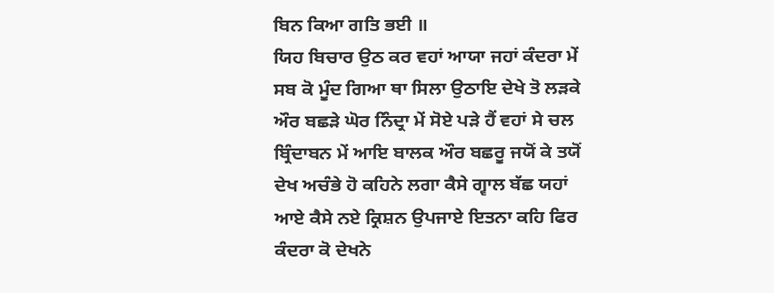ਬਿਨ ਕਿਆ ਗਤਿ ਭਈ ॥
ਯਿਹ ਬਿਚਾਰ ਉਠ ਕਰ ਵਹਾਂ ਆਯਾ ਜਹਾਂ ਕੰਦਰਾ ਮੇਂ ਸਬ ਕੋ ਮੂੰਦ ਗਿਆ ਥਾ ਸਿਲਾ ਉਠਾਇ ਦੇਖੇ ਤੋ ਲੜਕੇ ਔਰ ਬਛੜੇ ਘੋਰ ਨਿੰਦ੍ਰਾ ਮੇਂ ਸੋਏ ਪੜੇ ਹੈਂ ਵਹਾਂ ਸੇ ਚਲ ਬ੍ਰਿੰਦਾਬਨ ਮੇਂ ਆਇ ਬਾਲਕ ਔਰ ਬਛਰੂ ਜਯੋਂ ਕੇ ਤਯੋਂ ਦੇਖ ਅਚੰਭੇ ਹੋ ਕਹਿਨੇ ਲਗਾ ਕੈਸੇ ਗ੍ਵਾਲ ਬੱਛ ਯਹਾਂ ਆਏ ਕੈਸੇ ਨਏ ਕ੍ਰਿਸ਼ਨ ਉਪਜਾਏ ਇਤਨਾ ਕਹਿ ਫਿਰ ਕੰਦਰਾ ਕੋ ਦੇਖਨੇ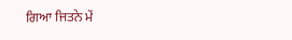ਗਿਆ ਜਿਤਨੇ ਮੇਂ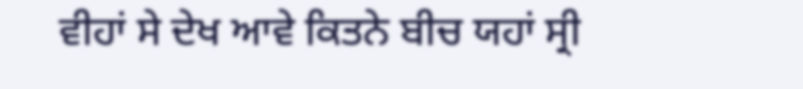ਵੀਹਾਂ ਸੇ ਦੇਖ ਆਵੇ ਕਿਤਨੇ ਬੀਚ ਯਹਾਂ ਸ੍ਰੀ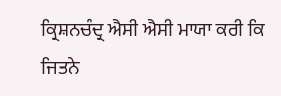ਕ੍ਰਿਸ਼ਨਚੰਦ੍ਰ ਐਸੀ ਐਸੀ ਮਾਯਾ ਕਰੀ ਕਿ ਜਿਤਨੇ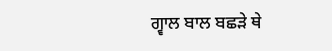ਗ੍ਵਾਲ ਬਾਲ ਬਛੜੇ ਥੇ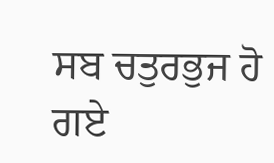ਸਬ ਚਤੁਰਭੁਜ ਹੋ ਗਏ